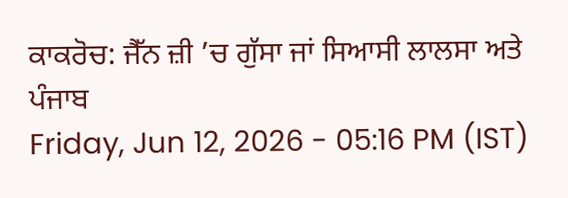ਕਾਕਰੋਚ: ਜੈੱਨ ਜ਼ੀ ’ਚ ਗੁੱਸਾ ਜਾਂ ਸਿਆਸੀ ਲਾਲਸਾ ਅਤੇ ਪੰਜਾਬ
Friday, Jun 12, 2026 - 05:16 PM (IST)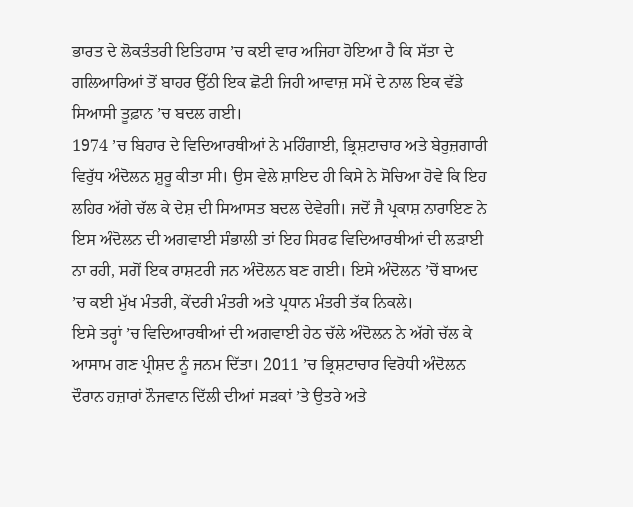ਭਾਰਤ ਦੇ ਲੋਕਤੰਤਰੀ ਇਤਿਹਾਸ ’ਚ ਕਈ ਵਾਰ ਅਜਿਹਾ ਹੋਇਆ ਹੈ ਕਿ ਸੱਤਾ ਦੇ ਗਲਿਆਰਿਆਂ ਤੋਂ ਬਾਹਰ ਉੱਠੀ ਇਕ ਛੋਟੀ ਜਿਹੀ ਆਵਾਜ਼ ਸਮੇਂ ਦੇ ਨਾਲ ਇਕ ਵੱਡੇ ਸਿਆਸੀ ਤੂਫ਼ਾਨ ’ਚ ਬਦਲ ਗਈ।
1974 ’ਚ ਬਿਹਾਰ ਦੇ ਵਿਦਿਆਰਥੀਆਂ ਨੇ ਮਹਿੰਗਾਈ, ਭ੍ਰਿਸ਼ਟਾਚਾਰ ਅਤੇ ਬੇਰੁਜ਼ਗਾਰੀ ਵਿਰੁੱਧ ਅੰਦੋਲਨ ਸ਼ੁਰੂ ਕੀਤਾ ਸੀ। ਉਸ ਵੇਲੇ ਸ਼ਾਇਦ ਹੀ ਕਿਸੇ ਨੇ ਸੋਚਿਆ ਹੋਵੇ ਕਿ ਇਹ ਲਹਿਰ ਅੱਗੇ ਚੱਲ ਕੇ ਦੇਸ਼ ਦੀ ਸਿਆਸਤ ਬਦਲ ਦੇਵੇਗੀ। ਜਦੋਂ ਜੈ ਪ੍ਰਕਾਸ਼ ਨਾਰਾਇਣ ਨੇ ਇਸ ਅੰਦੋਲਨ ਦੀ ਅਗਵਾਈ ਸੰਭਾਲੀ ਤਾਂ ਇਹ ਸਿਰਫ ਵਿਦਿਆਰਥੀਆਂ ਦੀ ਲੜਾਈ ਨਾ ਰਹੀ, ਸਗੋਂ ਇਕ ਰਾਸ਼ਟਰੀ ਜਨ ਅੰਦੋਲਨ ਬਣ ਗਈ। ਇਸੇ ਅੰਦੋਲਨ ’ਚੋਂ ਬਾਅਦ ’ਚ ਕਈ ਮੁੱਖ ਮੰਤਰੀ, ਕੇਂਦਰੀ ਮੰਤਰੀ ਅਤੇ ਪ੍ਰਧਾਨ ਮੰਤਰੀ ਤੱਕ ਨਿਕਲੇ।
ਇਸੇ ਤਰ੍ਹਾਂ ’ਚ ਵਿਦਿਆਰਥੀਆਂ ਦੀ ਅਗਵਾਈ ਹੇਠ ਚੱਲੇ ਅੰਦੋਲਨ ਨੇ ਅੱਗੇ ਚੱਲ ਕੇ ਆਸਾਮ ਗਣ ਪ੍ਰੀਸ਼ਦ ਨੂੰ ਜਨਮ ਦਿੱਤਾ। 2011 ’ਚ ਭ੍ਰਿਸ਼ਟਾਚਾਰ ਵਿਰੋਧੀ ਅੰਦੋਲਨ ਦੌਰਾਨ ਹਜ਼ਾਰਾਂ ਨੌਜਵਾਨ ਦਿੱਲੀ ਦੀਆਂ ਸੜਕਾਂ ’ਤੇ ਉਤਰੇ ਅਤੇ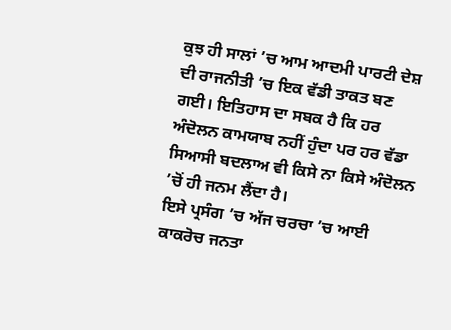ਕੁਝ ਹੀ ਸਾਲਾਂ ’ਚ ਆਮ ਆਦਮੀ ਪਾਰਟੀ ਦੇਸ਼ ਦੀ ਰਾਜਨੀਤੀ ’ਚ ਇਕ ਵੱਡੀ ਤਾਕਤ ਬਣ ਗਈ। ਇਤਿਹਾਸ ਦਾ ਸਬਕ ਹੈ ਕਿ ਹਰ ਅੰਦੋਲਨ ਕਾਮਯਾਬ ਨਹੀਂ ਹੁੰਦਾ ਪਰ ਹਰ ਵੱਡਾ ਸਿਆਸੀ ਬਦਲਾਅ ਵੀ ਕਿਸੇ ਨਾ ਕਿਸੇ ਅੰਦੋਲਨ ’ਚੋਂ ਹੀ ਜਨਮ ਲੈਂਦਾ ਹੈ।
ਇਸੇ ਪ੍ਰਸੰਗ ’ਚ ਅੱਜ ਚਰਚਾ ’ਚ ਆਈ ਕਾਕਰੋਚ ਜਨਤਾ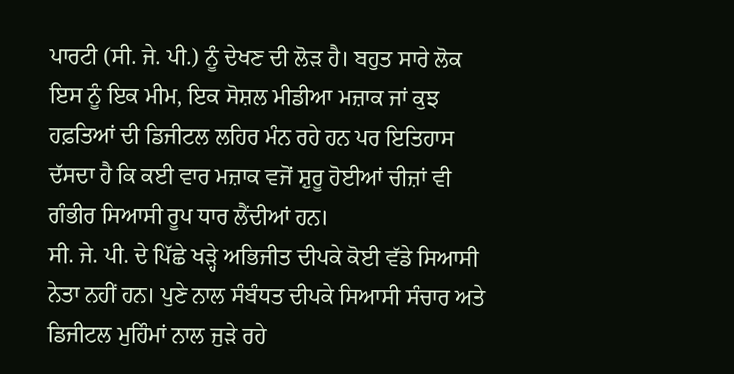ਪਾਰਟੀ (ਸੀ. ਜੇ. ਪੀ.) ਨੂੰ ਦੇਖਣ ਦੀ ਲੋੜ ਹੈ। ਬਹੁਤ ਸਾਰੇ ਲੋਕ ਇਸ ਨੂੰ ਇਕ ਮੀਮ, ਇਕ ਸੋਸ਼ਲ ਮੀਡੀਆ ਮਜ਼ਾਕ ਜਾਂ ਕੁਝ ਹਫ਼ਤਿਆਂ ਦੀ ਡਿਜੀਟਲ ਲਹਿਰ ਮੰਨ ਰਹੇ ਹਨ ਪਰ ਇਤਿਹਾਸ ਦੱਸਦਾ ਹੈ ਕਿ ਕਈ ਵਾਰ ਮਜ਼ਾਕ ਵਜੋਂ ਸ਼ੁਰੂ ਹੋਈਆਂ ਚੀਜ਼ਾਂ ਵੀ ਗੰਭੀਰ ਸਿਆਸੀ ਰੂਪ ਧਾਰ ਲੈਂਦੀਆਂ ਹਨ।
ਸੀ. ਜੇ. ਪੀ. ਦੇ ਪਿੱਛੇ ਖੜ੍ਹੇ ਅਭਿਜੀਤ ਦੀਪਕੇ ਕੋਈ ਵੱਡੇ ਸਿਆਸੀ ਨੇਤਾ ਨਹੀਂ ਹਨ। ਪੁਣੇ ਨਾਲ ਸੰਬੰਧਤ ਦੀਪਕੇ ਸਿਆਸੀ ਸੰਚਾਰ ਅਤੇ ਡਿਜੀਟਲ ਮੁਹਿੰਮਾਂ ਨਾਲ ਜੁੜੇ ਰਹੇ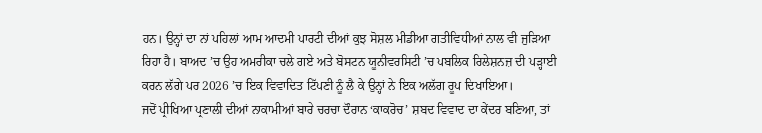ਹਨ। ਉਨ੍ਹਾਂ ਦਾ ਨਾਂ ਪਹਿਲਾਂ ਆਮ ਆਦਮੀ ਪਾਰਟੀ ਦੀਆਂ ਕੁਝ ਸੋਸ਼ਲ ਮੀਡੀਆ ਗਤੀਵਿਧੀਆਂ ਨਾਲ ਵੀ ਜੁੜਿਆ ਰਿਹਾ ਹੈ। ਬਾਅਦ ’ਚ ਉਹ ਅਮਰੀਕਾ ਚਲੇ ਗਏ ਅਤੇ ਬੋਸਟਨ ਯੂਨੀਵਰਸਿਟੀ ’ਚ ਪਬਲਿਕ ਰਿਲੇਸ਼ਨਜ਼ ਦੀ ਪੜ੍ਹਾਈ ਕਰਨ ਲੱਗੇ ਪਰ 2026 ’ਚ ਇਕ ਵਿਵਾਦਿਤ ਟਿੱਪਣੀ ਨੂੰ ਲੈ ਕੇ ਉਨ੍ਹਾਂ ਨੇ ਇਕ ਅਲੱਗ ਰੂਪ ਦਿਖਾਇਆ।
ਜਦੋਂ ਪ੍ਰੀਖਿਆ ਪ੍ਰਣਾਲੀ ਦੀਆਂ ਨਾਕਾਮੀਆਂ ਬਾਰੇ ਚਰਚਾ ਦੌਰਾਨ ‘ਕਾਕਰੋਚ’ ਸ਼ਬਦ ਵਿਵਾਦ ਦਾ ਕੇਂਦਰ ਬਣਿਆ, ਤਾਂ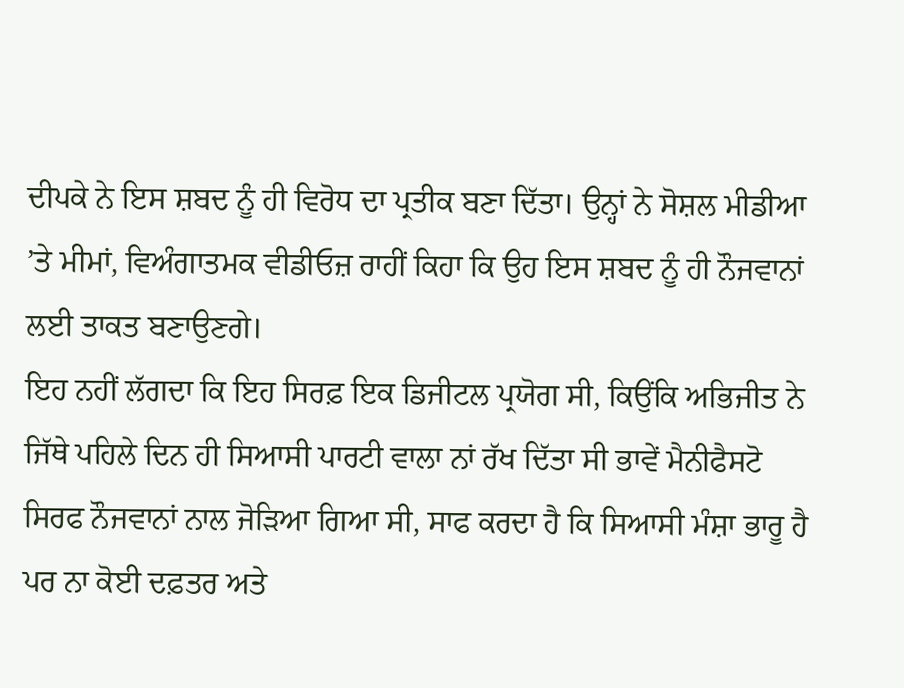ਦੀਪਕੇ ਨੇ ਇਸ ਸ਼ਬਦ ਨੂੰ ਹੀ ਵਿਰੋਧ ਦਾ ਪ੍ਰਤੀਕ ਬਣਾ ਦਿੱਤਾ। ਉਨ੍ਹਾਂ ਨੇ ਸੋਸ਼ਲ ਮੀਡੀਆ ’ਤੇ ਮੀਮਾਂ, ਵਿਅੰਗਾਤਮਕ ਵੀਡੀਓਜ਼ ਰਾਹੀਂ ਕਿਹਾ ਕਿ ਉਹ ਇਸ ਸ਼ਬਦ ਨੂੰ ਹੀ ਨੌਜਵਾਨਾਂ ਲਈ ਤਾਕਤ ਬਣਾਉਣਗੇ।
ਇਹ ਨਹੀਂ ਲੱਗਦਾ ਕਿ ਇਹ ਸਿਰਫ਼ ਇਕ ਡਿਜੀਟਲ ਪ੍ਰਯੋਗ ਸੀ, ਕਿਉਂਕਿ ਅਭਿਜੀਤ ਨੇ ਜਿੱਥੇ ਪਹਿਲੇ ਦਿਨ ਹੀ ਸਿਆਸੀ ਪਾਰਟੀ ਵਾਲਾ ਨਾਂ ਰੱਖ ਦਿੱਤਾ ਸੀ ਭਾਵੇਂ ਮੈਨੀਫੈਸਟੋ ਸਿਰਫ ਨੌਜਵਾਨਾਂ ਨਾਲ ਜੋੜਿਆ ਗਿਆ ਸੀ, ਸਾਫ ਕਰਦਾ ਹੈ ਕਿ ਸਿਆਸੀ ਮੰਸ਼ਾ ਭਾਰੂ ਹੈ ਪਰ ਨਾ ਕੋਈ ਦਫ਼ਤਰ ਅਤੇ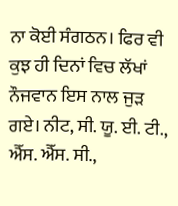ਨਾ ਕੋਈ ਸੰਗਠਨ। ਫਿਰ ਵੀ ਕੁਝ ਹੀ ਦਿਨਾਂ ਵਿਚ ਲੱਖਾਂ ਨੌਜਵਾਨ ਇਸ ਨਾਲ ਜੁੜ ਗਏ। ਨੀਟ, ਸੀ. ਯੂ. ਈ. ਟੀ., ਐੱਸ. ਐੱਸ. ਸੀ.,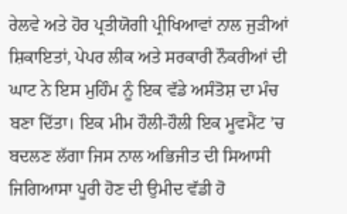ਰੇਲਵੇ ਅਤੇ ਹੋਰ ਪ੍ਰਤੀਯੋਗੀ ਪ੍ਰੀਖਿਆਵਾਂ ਨਾਲ ਜੁੜੀਆਂ ਸ਼ਿਕਾਇਤਾਂ, ਪੇਪਰ ਲੀਕ ਅਤੇ ਸਰਕਾਰੀ ਨੌਕਰੀਆਂ ਦੀ ਘਾਟ ਨੇ ਇਸ ਮੁਹਿੰਮ ਨੂੰ ਇਕ ਵੱਡੇ ਅਸੰਤੋਸ਼ ਦਾ ਮੰਚ ਬਣਾ ਦਿੱਤਾ। ਇਕ ਮੀਮ ਹੌਲੀ-ਹੌਲੀ ਇਕ ਮੂਵਮੈਂਟ ’ਚ ਬਦਲਣ ਲੱਗਾ ਜਿਸ ਨਾਲ ਅਭਿਜੀਤ ਦੀ ਸਿਆਸੀ ਜਿਗਿਆਸਾ ਪੂਰੀ ਹੋਣ ਦੀ ਉਮੀਦ ਵੱਡੀ ਹੋ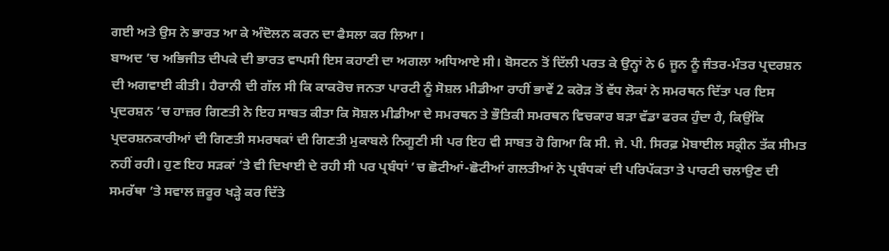ਗਈ ਅਤੇ ਉਸ ਨੇ ਭਾਰਤ ਆ ਕੇ ਅੰਦੋਲਨ ਕਰਨ ਦਾ ਫੈਸਲਾ ਕਰ ਲਿਆ।
ਬਾਅਦ ’ਚ ਅਭਿਜੀਤ ਦੀਪਕੇ ਦੀ ਭਾਰਤ ਵਾਪਸੀ ਇਸ ਕਹਾਣੀ ਦਾ ਅਗਲਾ ਅਧਿਆਏ ਸੀ। ਬੋਸਟਨ ਤੋਂ ਦਿੱਲੀ ਪਰਤ ਕੇ ਉਨ੍ਹਾਂ ਨੇ 6 ਜੂਨ ਨੂੰ ਜੰਤਰ-ਮੰਤਰ ਪ੍ਰਦਰਸ਼ਨ ਦੀ ਅਗਵਾਈ ਕੀਤੀ। ਹੈਰਾਨੀ ਦੀ ਗੱਲ ਸੀ ਕਿ ਕਾਕਰੋਚ ਜਨਤਾ ਪਾਰਟੀ ਨੂੰ ਸੋਸ਼ਲ ਮੀਡੀਆ ਰਾਹੀਂ ਭਾਵੇਂ 2 ਕਰੋੜ ਤੋਂ ਵੱਧ ਲੋਕਾਂ ਨੇ ਸਮਰਥਨ ਦਿੱਤਾ ਪਰ ਇਸ ਪ੍ਰਦਰਸ਼ਨ ’ਚ ਹਾਜ਼ਰ ਗਿਣਤੀ ਨੇ ਇਹ ਸਾਬਤ ਕੀਤਾ ਕਿ ਸੋਸ਼ਲ ਮੀਡੀਆ ਦੇ ਸਮਰਥਨ ਤੇ ਭੌਤਿਕੀ ਸਮਰਥਨ ਵਿਚਕਾਰ ਬੜਾ ਵੱਡਾ ਫਰਕ ਹੁੰਦਾ ਹੈ, ਕਿਉਂਕਿ ਪ੍ਰਦਰਸ਼ਨਕਾਰੀਆਂ ਦੀ ਗਿਣਤੀ ਸਮਰਥਕਾਂ ਦੀ ਗਿਣਤੀ ਮੁਕਾਬਲੇ ਨਿਗੂਣੀ ਸੀ ਪਰ ਇਹ ਵੀ ਸਾਬਤ ਹੋ ਗਿਆ ਕਿ ਸੀ. ਜੇ. ਪੀ. ਸਿਰਫ਼ ਮੋਬਾਈਲ ਸਕ੍ਰੀਨ ਤੱਕ ਸੀਮਤ ਨਹੀਂ ਰਹੀ। ਹੁਣ ਇਹ ਸੜਕਾਂ ’ਤੇ ਵੀ ਦਿਖਾਈ ਦੇ ਰਹੀ ਸੀ ਪਰ ਪ੍ਰਬੰਧਾਂ ’ਚ ਛੋਟੀਆਂ-ਛੋਟੀਆਂ ਗਲਤੀਆਂ ਨੇ ਪ੍ਰਬੰਧਕਾਂ ਦੀ ਪਰਿਪੱਕਤਾ ਤੇ ਪਾਰਟੀ ਚਲਾਉਣ ਦੀ ਸਮਰੱਥਾ ’ਤੇ ਸਵਾਲ ਜ਼ਰੂਰ ਖੜ੍ਹੇ ਕਰ ਦਿੱਤੇ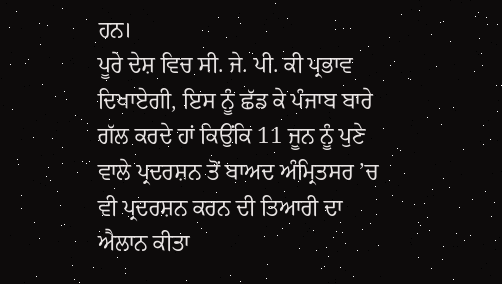ਹਨ।
ਪੂਰੇ ਦੇਸ਼ ਵਿਚ ਸੀ. ਜੇ. ਪੀ. ਕੀ ਪ੍ਰਭਾਵ ਦਿਖਾਏਗੀ, ਇਸ ਨੂੰ ਛੱਡ ਕੇ ਪੰਜਾਬ ਬਾਰੇ ਗੱਲ ਕਰਦੇ ਹਾਂ ਕਿਉਂਕਿ 11 ਜੂਨ ਨੂੰ ਪੁਣੇ ਵਾਲੇ ਪ੍ਰਦਰਸ਼ਨ ਤੋਂ ਬਾਅਦ ਅੰਮ੍ਰਿਤਸਰ ’ਚ ਵੀ ਪ੍ਰਦਰਸ਼ਨ ਕਰਨ ਦੀ ਤਿਆਰੀ ਦਾ ਐਲਾਨ ਕੀਤਾ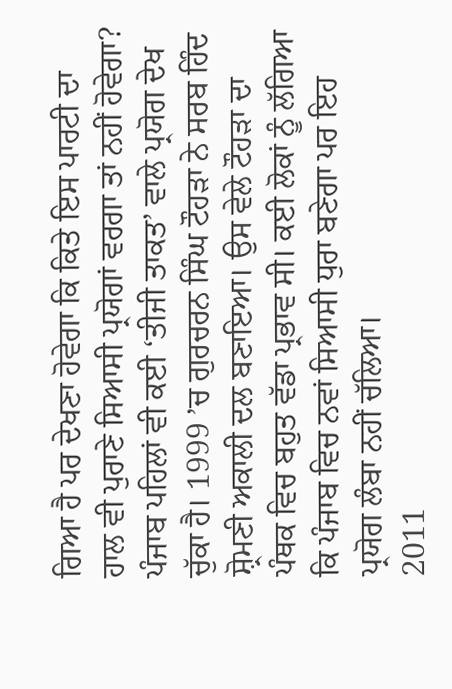ਗਿਆ ਹੈ ਪਰ ਦੇਖਣਾ ਹੋਵੇਗਾ ਕਿ ਕਿਤੇ ਇਸ ਪਾਰਟੀ ਦਾ ਹਾਲ ਵੀ ਪੁਰਾਣੇ ਸਿਆਸੀ ਪ੍ਰਯੋਗਾਂ ਵਰਗਾ ਤਾਂ ਨਹੀਂ ਹੋਵੇਗਾ?
ਪੰਜਾਬ ਪਹਿਲਾਂ ਵੀ ਕਈ ‘ਤੀਜੀ ਤਾਕਤ’ ਵਾਲੇ ਪ੍ਰਯੋਗ ਦੇਖ ਚੁੱਕਾ ਹੈ। 1999 ’ਚ ਗੁਰਚਰਨ ਸਿੰਘ ਟੌਹੜਾ ਨੇ ਸਰਬ ਹਿੰਦ ਸ਼੍ਰੋਮਣੀ ਅਕਾਲੀ ਦਲ ਬਣਾਇਆ। ਉਸ ਵੇਲੇ ਟੌਹੜਾ ਦਾ ਪੰਥਕ ਵਿਚ ਬਹੁਤ ਵੱਡਾ ਪ੍ਰਭਾਵ ਸੀ। ਕਈ ਲੋਕਾਂ ਨੂੰ ਲੱਗਿਆ ਕਿ ਪੰਜਾਬ ਵਿਚ ਨਵਾਂ ਸਿਆਸੀ ਧੁਰਾ ਬਣੇਗਾ ਪਰ ਇਹ ਪ੍ਰਯੋਗ ਲੰਬਾ ਨਹੀਂ ਚੱਲਿਆ।
2011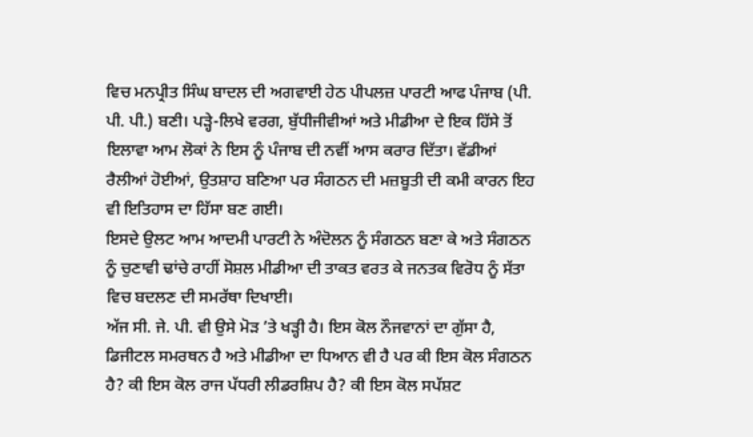ਵਿਚ ਮਨਪ੍ਰੀਤ ਸਿੰਘ ਬਾਦਲ ਦੀ ਅਗਵਾਈ ਹੇਠ ਪੀਪਲਜ਼ ਪਾਰਟੀ ਆਫ ਪੰਜਾਬ (ਪੀ. ਪੀ. ਪੀ.) ਬਣੀ। ਪੜ੍ਹੇ-ਲਿਖੇ ਵਰਗ, ਬੁੱਧੀਜੀਵੀਆਂ ਅਤੇ ਮੀਡੀਆ ਦੇ ਇਕ ਹਿੱਸੇ ਤੋਂ ਇਲਾਵਾ ਆਮ ਲੋਕਾਂ ਨੇ ਇਸ ਨੂੰ ਪੰਜਾਬ ਦੀ ਨਵੀਂ ਆਸ ਕਰਾਰ ਦਿੱਤਾ। ਵੱਡੀਆਂ ਰੈਲੀਆਂ ਹੋਈਆਂ, ਉਤਸ਼ਾਹ ਬਣਿਆ ਪਰ ਸੰਗਠਨ ਦੀ ਮਜ਼ਬੂਤੀ ਦੀ ਕਮੀ ਕਾਰਨ ਇਹ ਵੀ ਇਤਿਹਾਸ ਦਾ ਹਿੱਸਾ ਬਣ ਗਈ।
ਇਸਦੇ ਉਲਟ ਆਮ ਆਦਮੀ ਪਾਰਟੀ ਨੇ ਅੰਦੋਲਨ ਨੂੰ ਸੰਗਠਨ ਬਣਾ ਕੇ ਅਤੇ ਸੰਗਠਨ ਨੂੰ ਚੁਣਾਵੀ ਢਾਂਚੇ ਰਾਹੀਂ ਸੋਸ਼ਲ ਮੀਡੀਆ ਦੀ ਤਾਕਤ ਵਰਤ ਕੇ ਜਨਤਕ ਵਿਰੋਧ ਨੂੰ ਸੱਤਾ ਵਿਚ ਬਦਲਣ ਦੀ ਸਮਰੱਥਾ ਦਿਖਾਈ।
ਅੱਜ ਸੀ. ਜੇ. ਪੀ. ਵੀ ਉਸੇ ਮੋੜ ’ਤੇ ਖੜ੍ਹੀ ਹੈ। ਇਸ ਕੋਲ ਨੌਜਵਾਨਾਂ ਦਾ ਗੁੱਸਾ ਹੈ, ਡਿਜੀਟਲ ਸਮਰਥਨ ਹੈ ਅਤੇ ਮੀਡੀਆ ਦਾ ਧਿਆਨ ਵੀ ਹੈ ਪਰ ਕੀ ਇਸ ਕੋਲ ਸੰਗਠਨ ਹੈ? ਕੀ ਇਸ ਕੋਲ ਰਾਜ ਪੱਧਰੀ ਲੀਡਰਸ਼ਿਪ ਹੈ? ਕੀ ਇਸ ਕੋਲ ਸਪੱਸ਼ਟ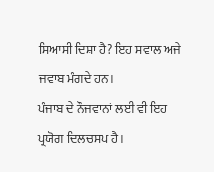ਸਿਆਸੀ ਦਿਸ਼ਾ ਹੈ? ਇਹ ਸਵਾਲ ਅਜੇ ਜਵਾਬ ਮੰਗਦੇ ਹਨ।
ਪੰਜਾਬ ਦੇ ਨੌਜਵਾਨਾਂ ਲਈ ਵੀ ਇਹ ਪ੍ਰਯੋਗ ਦਿਲਚਸਪ ਹੈ।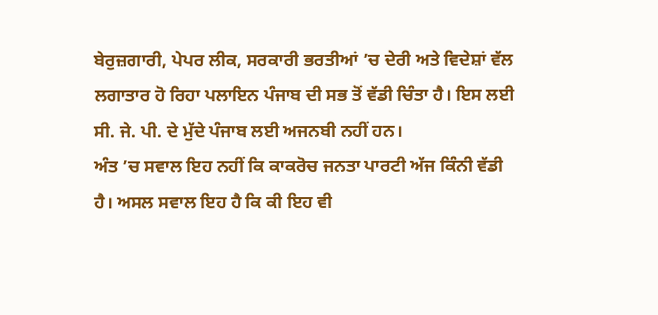ਬੇਰੁਜ਼ਗਾਰੀ, ਪੇਪਰ ਲੀਕ, ਸਰਕਾਰੀ ਭਰਤੀਆਂ ’ਚ ਦੇਰੀ ਅਤੇ ਵਿਦੇਸ਼ਾਂ ਵੱਲ ਲਗਾਤਾਰ ਹੋ ਰਿਹਾ ਪਲਾਇਨ ਪੰਜਾਬ ਦੀ ਸਭ ਤੋਂ ਵੱਡੀ ਚਿੰਤਾ ਹੈ। ਇਸ ਲਈ ਸੀ. ਜੇ. ਪੀ. ਦੇ ਮੁੱਦੇ ਪੰਜਾਬ ਲਈ ਅਜਨਬੀ ਨਹੀਂ ਹਨ।
ਅੰਤ ’ਚ ਸਵਾਲ ਇਹ ਨਹੀਂ ਕਿ ਕਾਕਰੋਚ ਜਨਤਾ ਪਾਰਟੀ ਅੱਜ ਕਿੰਨੀ ਵੱਡੀ ਹੈ। ਅਸਲ ਸਵਾਲ ਇਹ ਹੈ ਕਿ ਕੀ ਇਹ ਵੀ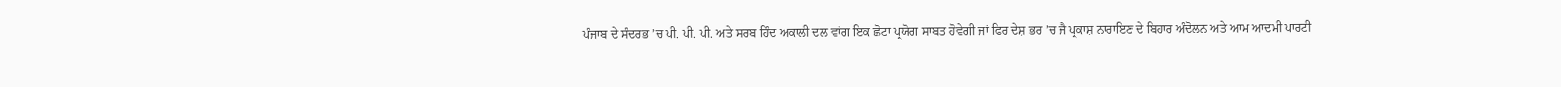ਪੰਜਾਬ ਦੇ ਸੰਦਰਭ ’ਚ ਪੀ. ਪੀ. ਪੀ. ਅਤੇ ਸਰਬ ਹਿੰਦ ਅਕਾਲੀ ਦਲ ਵਾਂਗ ਇਕ ਛੋਟਾ ਪ੍ਰਯੋਗ ਸਾਬਤ ਹੋਵੇਗੀ ਜਾਂ ਫਿਰ ਦੇਸ਼ ਭਰ ’ਚ ਜੈ ਪ੍ਰਕਾਸ਼ ਨਾਰਾਇਣ ਦੇ ਬਿਹਾਰ ਅੰਦੋਲਨ ਅਤੇ ਆਮ ਆਦਮੀ ਪਾਰਟੀ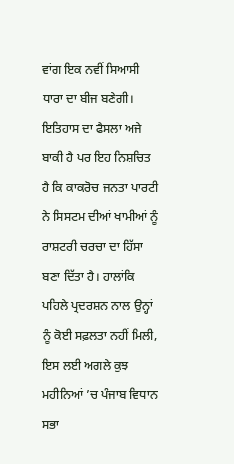ਵਾਂਗ ਇਕ ਨਵੀਂ ਸਿਆਸੀ ਧਾਰਾ ਦਾ ਬੀਜ ਬਣੇਗੀ। ਇਤਿਹਾਸ ਦਾ ਫੈਸਲਾ ਅਜੇ ਬਾਕੀ ਹੈ ਪਰ ਇਹ ਨਿਸ਼ਚਿਤ ਹੈ ਕਿ ਕਾਕਰੋਚ ਜਨਤਾ ਪਾਰਟੀ ਨੇ ਸਿਸਟਮ ਦੀਆਂ ਖਾਮੀਆਂ ਨੂੰ ਰਾਸ਼ਟਰੀ ਚਰਚਾ ਦਾ ਹਿੱਸਾ ਬਣਾ ਦਿੱਤਾ ਹੈ। ਹਾਲਾਂਕਿ ਪਹਿਲੇ ਪ੍ਰਦਰਸ਼ਨ ਨਾਲ ਉਨ੍ਹਾਂ ਨੂੰ ਕੋਈ ਸਫ਼ਲਤਾ ਨਹੀਂ ਮਿਲੀ, ਇਸ ਲਈ ਅਗਲੇ ਕੁਝ ਮਹੀਨਿਆਂ ’ਚ ਪੰਜਾਬ ਵਿਧਾਨ ਸਭਾ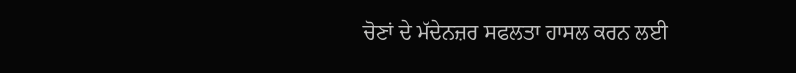ਚੋਣਾਂ ਦੇ ਮੱਦੇਨਜ਼ਰ ਸਫਲਤਾ ਹਾਸਲ ਕਰਨ ਲਈ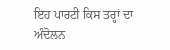ਇਹ ਪਾਰਟੀ ਕਿਸ ਤਰ੍ਹਾਂ ਦਾ ਅੰਦੋਲਨ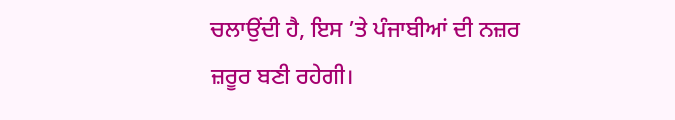ਚਲਾਉਂਦੀ ਹੈ, ਇਸ ’ਤੇ ਪੰਜਾਬੀਆਂ ਦੀ ਨਜ਼ਰ ਜ਼ਰੂਰ ਬਣੀ ਰਹੇਗੀ।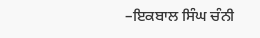–ਇਕਬਾਲ ਸਿੰਘ ਚੰਨੀ